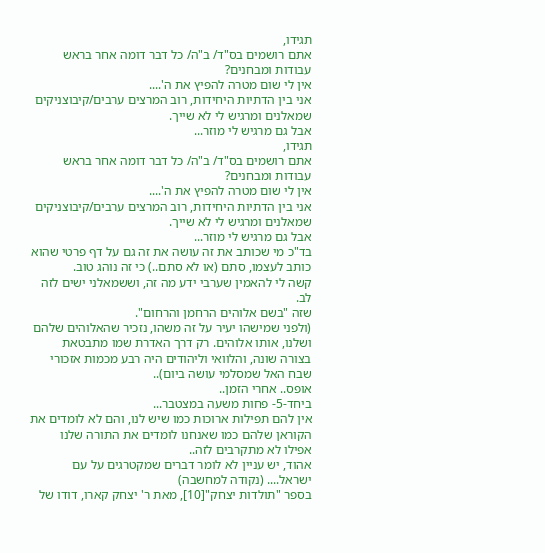תגידו,
אתם רושמים בס"ד/ ב"ה/ כל דבר דומה אחר בראש עבודות ומבחנים?
אין לי שום מטרה להפיץ את ה'....
אני בין הדתיות היחידות, רוב המרצים ערבים/קיבוצניקים שמאלנים ומרגיש לי לא שייך.
אבל גם מרגיש לי מוזר...
תגידו,
אתם רושמים בס"ד/ ב"ה/ כל דבר דומה אחר בראש עבודות ומבחנים?
אין לי שום מטרה להפיץ את ה'....
אני בין הדתיות היחידות, רוב המרצים ערבים/קיבוצניקים שמאלנים ומרגיש לי לא שייך.
אבל גם מרגיש לי מוזר...
בד"כ מי שכותב את זה עושה את זה גם על דף פרטי שהוא כותב לעצמו, סתם (או לא סתם..) כי זה נוהג טוב.
קשה לי להאמין שערבי ידע מה זה, וששמאלני ישים לזה לב.
שזה "בשם אלוהים הרחמן והרחום".
(ולפני שמישהו יעיר על זה משהו, נזכיר שהאלוהים שלהם ושלנו, אותו אלוהים. רק דרך האדרת שמו מתבטאת בצורה שונה, והלוואי וליהודים היה רבע מכמות אזכורי שבח האל שמסלמי עושה ביום)..
אופס.. אחרי הזמן..
ביחד-5- פחות משעה במצטבר...
אין להם תפילות ארוכות כמו שיש לנו, והם לא לומדים את הקוראן שלהם כמו שאנחנו לומדים את התורה שלנו אפילו לא מתקרבים לזה..
אהוד, יש עניין לא לומר דברים שמקטרגים על עם ישראל.... (נקודה למחשבה)
בספר "תולדות יצחק"[10], מאת ר' יצחק קארו, דודו של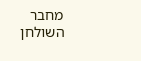מחבר השולחן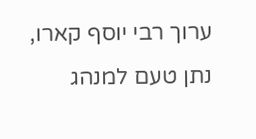ערוך רבי יוסף קארו, נתן טעם למנהג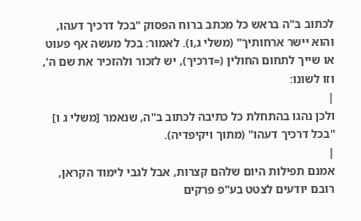לכתוב ב"ה בראש כל מכתב ברוח הפסוק "בכל דרכיך דעהו, והוא יישר ארחותיך" (משלי ג,ו). לאמור: בכל מעשה אף פעוט או שייך לתחום החולין (=דרכיך), יש לזכור ולהזכיר את שם ה', וזו לשונו:
|
ולכן נהגו בהתחלת כל כתיבה לכתוב ב"ה, שנאמר [משלי ג ו] "בכל דרכיך דעהו" (מתוך ויקיפדיה).
|
אמנם תפילות היום שלהם קצרות, אבל לגבי לימוד הקראן, רובם יודעים לצטט בע"פ פרקים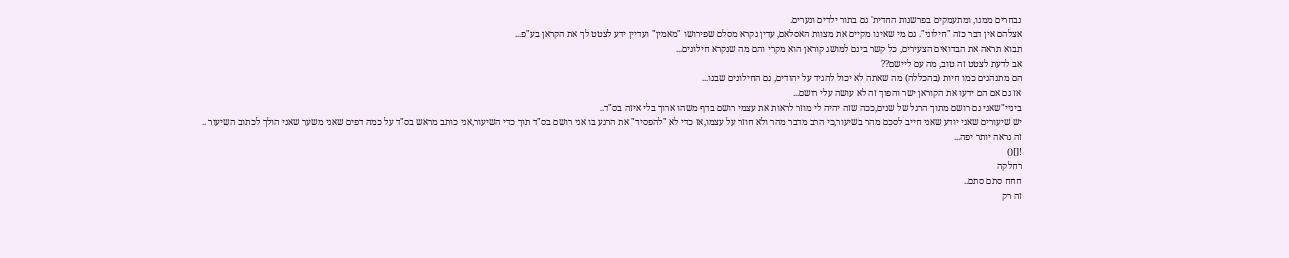נבחרים ממנו, ומתעמקים בפרשנות החדית' גם בתור ילדים ונערים.
אצלהם אין דבר כזה "חילוני". גם מי שאינו מקיים את מצוות האסלאם, עדין נקרא מסלם שפירושו "מאמין" ועדיין ידע לצטט לך את הקראן בע"פ...
תבוא תראה את הבדואים הצעירים, כל קשר בינם למושג קוראן הוא מקרי והם מה שנקרא חילונים...
אב לדעת לצטט זה טוב, מה עם ליישם??
הם מתנהגים כמו חיות (בהכללה) מה שאתה לא יכול להגיד על יהודים, גם החילונים שבנו...
אז גם אם הם ידעו את הקוראן ישר והפוך זה לא עושה עלי רושם...
ביניי"שאני גם רושם מתוך הרגל של שנים,ככה שזה יהיה לי מוזר לראות את עצמי רושם בדף משהו ארוך בלי איזה בס"ד..
יש שיעורים שאני יודע שאני חייב לסכם מהר בשיעור,כי הרב מדבר מהר ולא חוזר על עצמו,אז כדי לא "להפסיד" את הרגע בו אני רושם בס"ד תוך כדי השיעור,אני כותב מראש בס"ד על כמה דפים שאני משער שאני הולך לכתוב השיעור ..
זה נראה יותר יפה...
![]()
רחלקה
חחח סתם סתם..
זה רק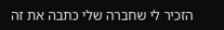הזכיר לי שחברה שלי כתבה את זה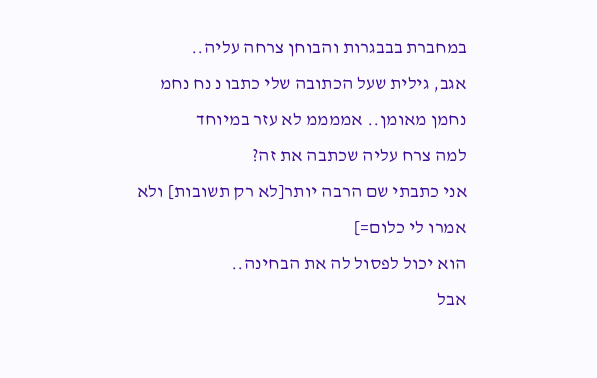במחברת בבבגרות והבוחן צרחה עליה..
אגב, גילית שעל הכתובה שלי כתבו נ נח נחמ נחמן מאומן.. אממממ לא עזר במיוחד
למה צרח עליה שכתבה את זה?
אני כתבתי שם הרבה יותר[לא רק תשובות] ולא אמרו לי כלום=]
הוא יכול לפסול לה את הבחינה..
אבל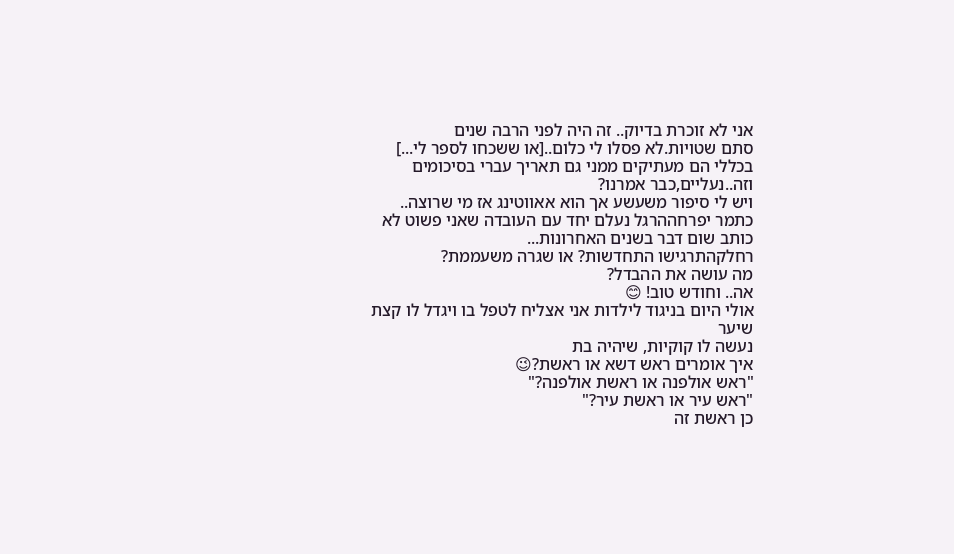אני לא זוכרת בדיוק.. זה היה לפני הרבה שנים
סתם שטויות.לא פסלו לי כלום..[או ששכחו לספר לי...]
בכללי הם מעתיקים ממני גם תאריך עברי בסיכומים וזה..נעליים,כבר אמרנו?
ויש לי סיפור משעשע אך הוא אאווטינג אז מי שרוצה..
כתמר יפרחההרגל נעלם יחד עם העובדה שאני פשוט לא כותב שום דבר בשנים האחרונות...
רחלקהתרגישו התחדשות? או שגרה משעממת?
מה עושה את ההבדל?
אה.. וחודש טוב! 😊
אולי היום בניגוד לילדות אני אצליח לטפל בו ויגדל לו קצת שיער
נעשה לו קוקיות, שיהיה בת
איך אומרים ראש דשא או ראשת?😉
"ראש אולפנה או ראשת אולפנה?"
"ראש עיר או ראשת עיר?"
כן ראשת זה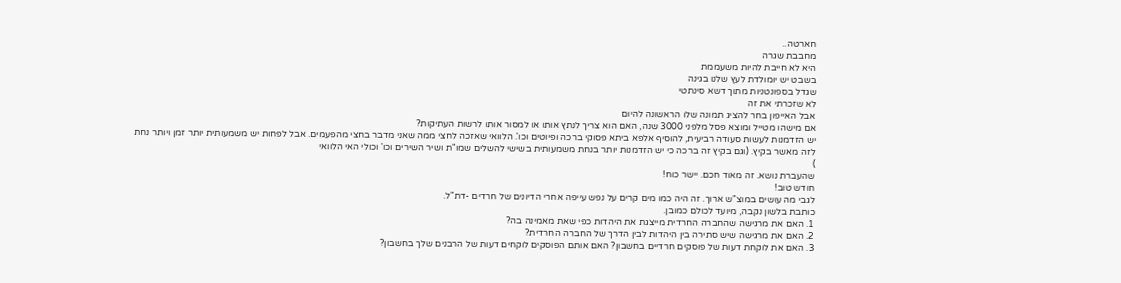חארטה..
מחבבת שגרה
היא לא חייבת להיות משעממת
בשבט יש יומולדת לעץ שלנו בגינה
שגדל בספונטניות מתוך דשא סינתטי
לא שזכרתי את זה
אבל האייפון בחר להציג תמונה שלו הראשונה להיום
אם מישהו מטייל ומוצא פסל מלפני 3000 שנה, האם הוא צריך לנתץ אותו או למסור אותו לרשות העתיקות?
יש הזדמנות לעשות סעודה רביעית, להוסיף אלפא ביתא פסוקי ברכה ופיוטים וכו'. הלוואי שאזכה לחצי ממה שאני מדבר בחצי מהפעמים. אבל לפחות יש משמעותית יותר זמן ויותר נחת לזה מאשר בקיץ. (וגם בקיץ זה ברכה כי יש הזדמנות יותר בנחת משמעותית בשישי להשלים שמו"ת ושיר השירים וכו' וכולי האי הלוואי
)
שהעברת נושא. זה מאוד חכם. יישר כוח!
חודש טוב!
לגבי מה עושים במוצ"ש ארוך. זה היה כמו מים קרים על נפש עייפה אחרי הדיונים של חרדים -דת"ל.
כותבת בלשון נקבה, מיועד לכולם כמובן.
1. האם את מרגישה שהחברה החרדית מייצגת את היהדות כפי שאת מאמינה בה?
2. האם את מרגישה שיש סתירה בין היהדות לבין הדרך של החברה החרדית?
3. האם את לוקחת דעות של פוסקים חרדיים בחשבון? האם אותם הפוסקים לוקחים דעות של הרבנים שלך בחשבון?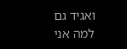ואגיד גם למה אני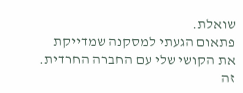שואלת.
פתאום הגעתי למסקנה שמדייקת את הקושי שלי עם החברה החרדית.
זה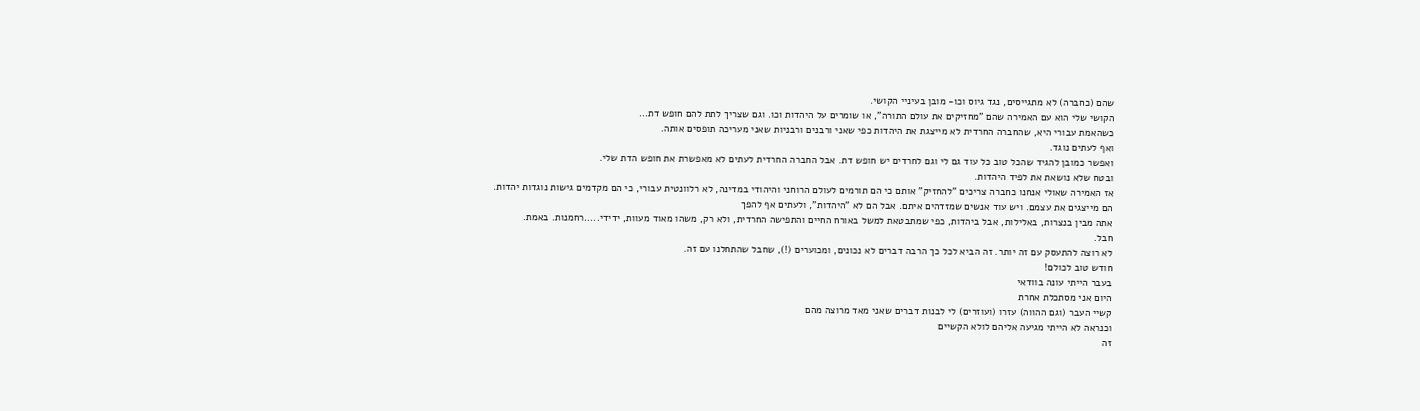שהם (כחברה) לא מתגייסים, נגד גיוס וכו- מובן בעיניי הקושי.
הקושי שלי הוא עם האמירה שהם "מחזיקים את עולם התורה", או שומרים על היהדות וכו. וגם שצריך לתת להם חופש דת…
כשהאמת עבורי היא, שהחברה החרדית לא מייצגת את היהדות כפי שאני ורבנים ורבניות שאני מעריכה תופסים אותה.
ואף לעתים נוגד.
ואפשר כמובן להגיד שהכל טוב כל עוד גם לי וגם לחרדים יש חופש דת. אבל החברה החרדית לעתים לא מאפשרת את חופש הדת שלי.
ובטח שלא נושאת את לפיד היהדות.
אז האמירה שאולי אנחנו כחברה צריכים "להחזיק" אותם כי הם תורמים לעולם הרוחני והיהודי במדינה, לא רלוונטית עבורי, כי הם מקדמים גישות נוגדות יהדות.
הם מייצגים את עצמם. ויש עוד אנשים שמזדהים איתם. אבל הם לא "היהדות", ולעתים אף להפך
אתה מבין בנצרות, באלילות, אבל ביהדות, כפי שמתבטאת למשל באורח החיים והתפישה החרדית, ולא רק, משהו מאוד מעוות, ידידי.....רחמנות. באמת.
חבל.
לא רוצה להתעסק עם זה יותר. זה הביא לכל כך הרבה דברים לא נכונים, ומכוערים (!), שחבל שהתחלנו עם זה.
חודש טוב לכולם!
בעבר הייתי עונה בוודאי
היום אני מסתכלת אחרת
קשיי העבר (וגם ההווה) עזרו (ועוזרים) לי לבנות דברים שאני מאד מרוצה מהם
וכנראה לא הייתי מגיעה אליהם לולא הקשיים
זה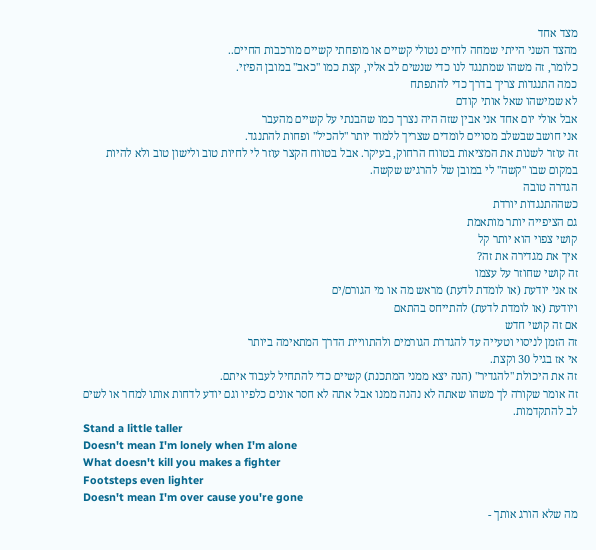מצד אחד
מהצד השני הייתי שמחה לחיים נטולי קשיים או מופחתי קשיים מורכבות החיים..
כלומר, זה משהו שמתנגד לנו כדי שנשים לב אליו, קצת כמו "כאב" במובן הפיזי.
כמה התנגדות צריך בדרך כדי להתפתח
לא שמישהו שאל אותי קודם
אבל אולי יום אחד אני אבין שזה היה נצרך כמו שהבנתי על קשיים מהעבר
אני חושב שבשלב מסויים לומדים שצריך ללמוד יותר "להכיל" ופחות להתנגד.
זה עוזר לשנות את המציאות בטווח הרחוק, בעיקר. אבל בטווח הקצר עוזר לי לחיות טוב ולישון טוב ולא להיות במקום שבו "קשה" לי במובן של להרגיש שקשה.
הגדרה טובה
כשההתנגדות יורדת
גם הציפייה יותר מותאמת
קושי צפוי הוא יותר קל
איך את מגדירה את זה?
זה קושי שחוזר על עצמו
אז אני יודעת (או לומדת לדעת) מראש מה או מי הגורם/ים
ויודעת (או לומדת לדעת) להתייחס בהתאם
אם זה קושי חדש
זה הזמן לניסוי וטעייה עד להגדרת הגורמים ולהתוויית הדרך המתאימה ביותר
אי אז בגיל 30 וקצת.
זה את היכולת "להגדיר" (הנה יצא ממני המתכנת) קשיים כדי להתחיל לעבוד איתם.
זה אומר שקורה לך משהו שאתה לא נהנה ממנו אבל אתה לא חסר אונים כלפיו וגם יודע לדחות אותו למחר או לשים לב להתקדמות.
Stand a little taller
Doesn't mean I'm lonely when I'm alone
What doesn't kill you makes a fighter
Footsteps even lighter
Doesn't mean I'm over cause you're gone
מה שלא הורג אותך -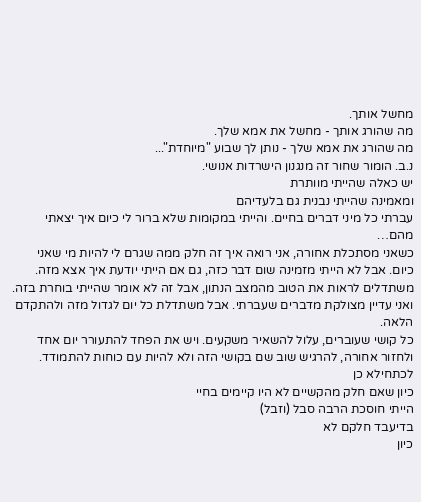מחשל אותך.
מה שהורג אותך - מחשל את אמא שלך.
מה שהורג את אמא שלך - נותן לך שבוע "מיוחדת"...
נ.ב. הומור שחור זה מנגנון הישרדות אנושי.
יש כאלה שהייתי מוותרת
ומאמינה שהייתי נבנית גם בלעדיהם
עברתי כל מיני דברים בחיים. והייתי במקומות שלא ברור לי כיום איך יצאתי מהם…
כשאני מסתכלת אחורה, אני רואה איך זה חלק ממה שגרם לי להיות מי שאני כיום. אבל לא הייתי מזמינה שום דבר כזה, גם אם הייתי יודעת איך אצא מזה. משתדלים לראות את הטוב מהמצב הנתון, אבל זה לא אומר שהייתי בוחרת בזה. ואני עדיין מצולקת מדברים שעברתי. אבל משתדלת כל יום לגדול מזה ולהתקדם הלאה.
כל קושי שעוברים, עלול להשאיר משקעים. ויש את הפחד להתעורר יום אחד ולחזור אחורה, להרגיש שוב שם בקושי הזה ולא להיות עם כוחות להתמודד.
לכתחילא כן
כיון שאם חלק מהקשיים לא היו קיימים בחיי
הייתי חוסכת הרבה סבל (וזבל)
בדיעבד חלקם לא
כיון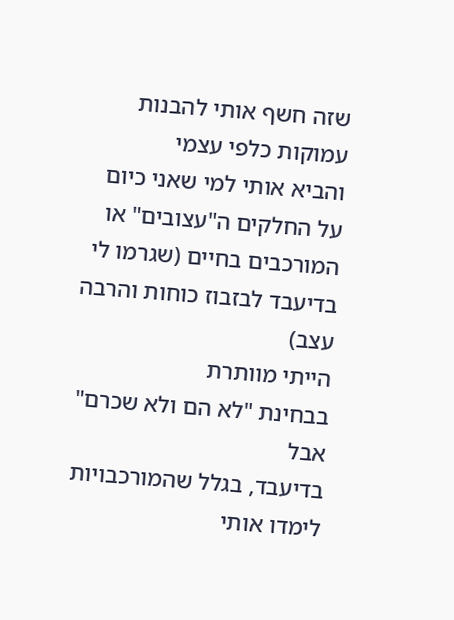שזה חשף אותי להבנות עמוקות כלפי עצמי
והביא אותי למי שאני כיום
על החלקים ה"עצובים" או המורכבים בחיים (שגרמו לי בדיעבד לבזבוז כוחות והרבה עצב)
הייתי מוותרת
בבחינת "לא הם ולא שכרם"
אבל
בדיעבד, בגלל שהמורכבויות לימדו אותי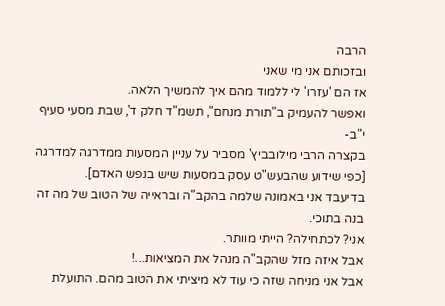הרבה
ובזכותם אני מי שאני
אז הם 'עזרו' לי ללמוד מהם איך להמשיך הלאה.
ואפשר להעמיק ב"תורת מנחם", תשמ"ד חלק ד', שבת מסעי סעיף י"ב-
בקצרה הרבי מילובביץ' מסביר על עניין המסעות ממדרגה למדרגה [כפי שידוע שהבעש"ט עסק במסעות שיש בנפש האדם].
בדיעבד אני באמונה שלמה בהקב"ה ובראייה של הטוב של מה זה בנה בתוכי.
אני? לכתחילה? הייתי מוותר.
אבל איזה מזל שהקב"ה מנהל את המציאות...!
אבל אני מניחה שזה כי עוד לא מיציתי את הטוב מהם. התועלת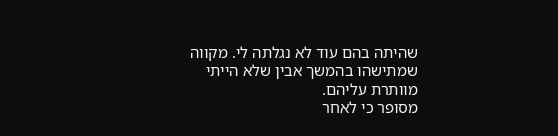שהיתה בהם עוד לא נגלתה לי. מקווה שמתישהו בהמשך אבין שלא הייתי מוותרת עליהם.
מסופר כי לאחר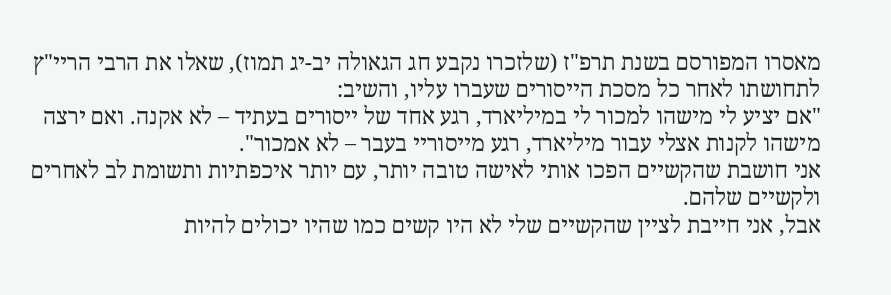מאסרו המפורסם בשנת תרפ"ז (שלזכרו נקבע חג הגאולה יב-יג תמוז), שאלו את הרבי הריי"ץ לתחושתו לאחר כל מסכת הייסורים שעברו עליו, והשיב:
"אם יציע לי מישהו למכור לי במיליארד, רגע אחד של ייסורים בעתיד – לא אקנה. ואם ירצה מישהו לקנות אצלי עבור מיליארד, רגע מייסוריי בעבר – לא אמכור".
אני חושבת שהקשיים הפכו אותי לאישה טובה יותר, עם יותר איכפתיות ותשומת לב לאחרים ולקשיים שלהם.
אבל, אני חייבת לציין שהקשיים שלי לא היו קשים כמו שהיו יכולים להיות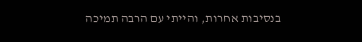בנסיבות אחרות, והייתי עם הרבה תמיכה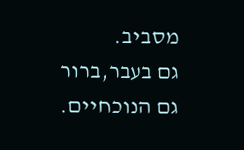מסביב.
גם בעבר,ברור
גם הנוכחיים.